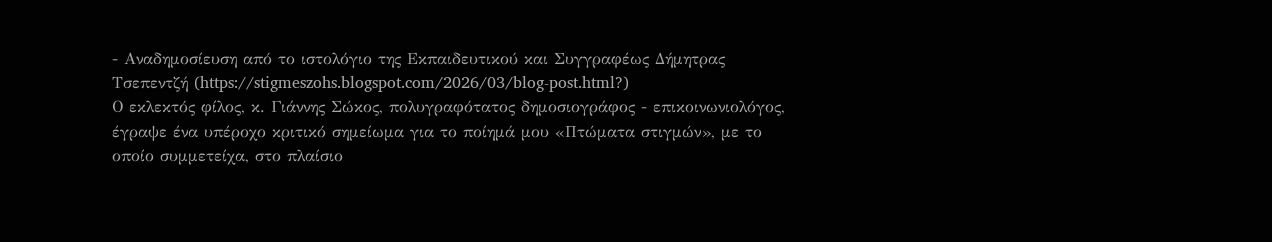- Αναδημοσίευση από το ιστολόγιο της Εκπαιδευτικού και Συγγραφέως Δήμητρας Τσεπεντζή (https://stigmeszohs.blogspot.com/2026/03/blog-post.html?)
Ο εκλεκτός φίλος, κ. Γιάννης Σώκος, πολυγραφότατος δημοσιογράφος - επικοινωνιολόγος, έγραψε ένα υπέροχο κριτικό σημείωμα για το ποίημά μου «Πτώματα στιγμών», με το οποίο συμμετείχα, στο πλαίσιο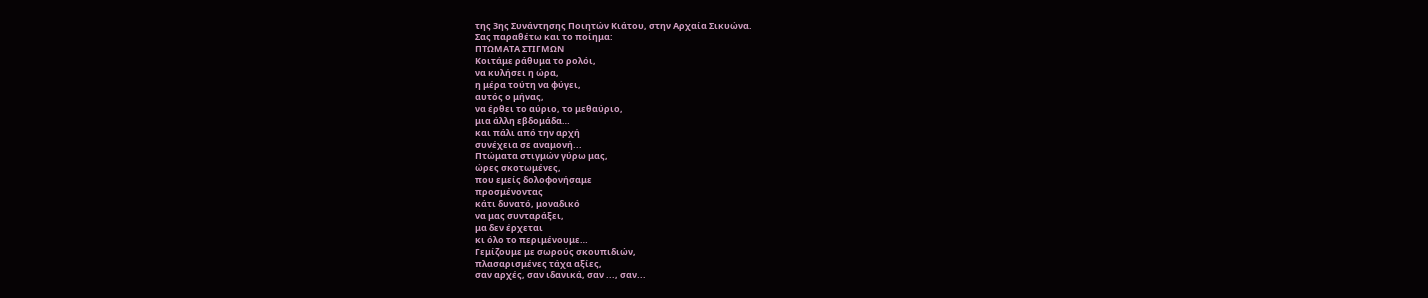της 3ης Συνάντησης Ποιητών Κιάτου, στην Αρχαία Σικυώνα.
Σας παραθέτω και το ποίημα:
ΠΤΩΜΑΤΑ ΣΤΙΓΜΩΝ
Κοιτάμε ράθυμα το ρολόι,
να κυλήσει η ώρα,
η μέρα τούτη να φύγει,
αυτός ο μήνας,
να έρθει το αύριο, το μεθαύριο,
μια άλλη εβδομάδα…
και πάλι από την αρχή
συνέχεια σε αναμονή...
Πτώματα στιγμών γύρω μας,
ώρες σκοτωμένες,
που εμείς δολοφονήσαμε
προσμένοντας
κάτι δυνατό, μοναδικό
να μας συνταράξει,
μα δεν έρχεται
κι όλο το περιμένουμε…
Γεμίζουμε με σωρούς σκουπιδιών,
πλασαρισμένες τάχα αξίες,
σαν αρχές, σαν ιδανικά, σαν ..., σαν...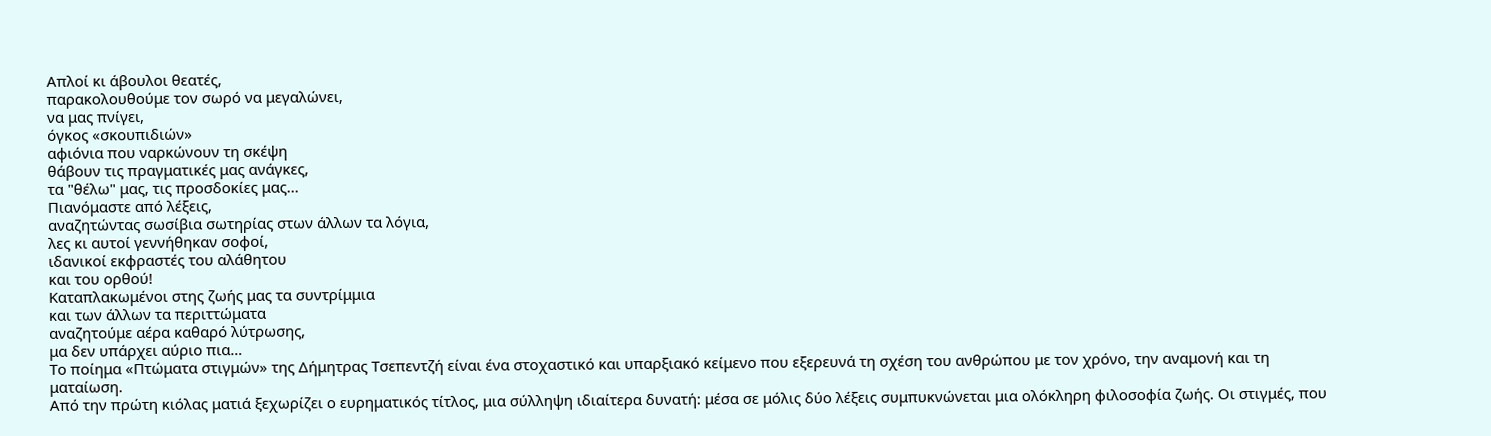Απλοί κι άβουλοι θεατές,
παρακολουθούμε τον σωρό να μεγαλώνει,
να μας πνίγει,
όγκος «σκουπιδιών»
αφιόνια που ναρκώνουν τη σκέψη
θάβουν τις πραγματικές μας ανάγκες,
τα "θέλω" μας, τις προσδοκίες μας...
Πιανόμαστε από λέξεις,
αναζητώντας σωσίβια σωτηρίας στων άλλων τα λόγια,
λες κι αυτοί γεννήθηκαν σοφοί,
ιδανικοί εκφραστές του αλάθητου
και του ορθού!
Καταπλακωμένοι στης ζωής μας τα συντρίμμια
και των άλλων τα περιττώματα
αναζητούμε αέρα καθαρό λύτρωσης,
μα δεν υπάρχει αύριο πια…
Το ποίημα «Πτώματα στιγμών» της Δήμητρας Τσεπεντζή είναι ένα στοχαστικό και υπαρξιακό κείμενο που εξερευνά τη σχέση του ανθρώπου με τον χρόνο, την αναμονή και τη ματαίωση.
Από την πρώτη κιόλας ματιά ξεχωρίζει ο ευρηματικός τίτλος, μια σύλληψη ιδιαίτερα δυνατή: μέσα σε μόλις δύο λέξεις συμπυκνώνεται μια ολόκληρη φιλοσοφία ζωής. Οι στιγμές, που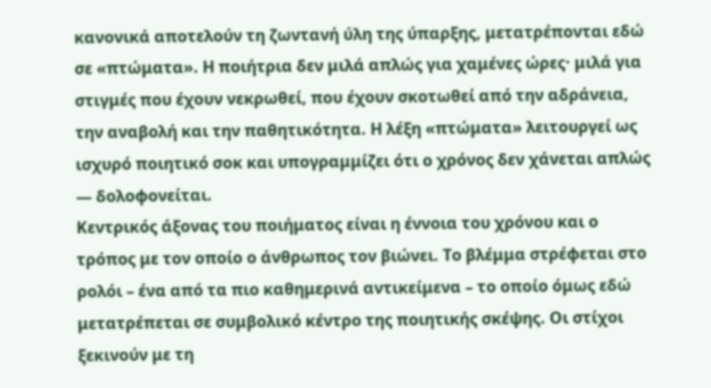κανονικά αποτελούν τη ζωντανή ύλη της ύπαρξης, μετατρέπονται εδώ σε «πτώματα». Η ποιήτρια δεν μιλά απλώς για χαμένες ώρες· μιλά για στιγμές που έχουν νεκρωθεί, που έχουν σκοτωθεί από την αδράνεια, την αναβολή και την παθητικότητα. Η λέξη «πτώματα» λειτουργεί ως ισχυρό ποιητικό σοκ και υπογραμμίζει ότι ο χρόνος δεν χάνεται απλώς — δολοφονείται.
Κεντρικός άξονας του ποιήματος είναι η έννοια του χρόνου και ο τρόπος με τον οποίο ο άνθρωπος τον βιώνει. Το βλέμμα στρέφεται στο ρολόι – ένα από τα πιο καθημερινά αντικείμενα – το οποίο όμως εδώ μετατρέπεται σε συμβολικό κέντρο της ποιητικής σκέψης. Οι στίχοι ξεκινούν με τη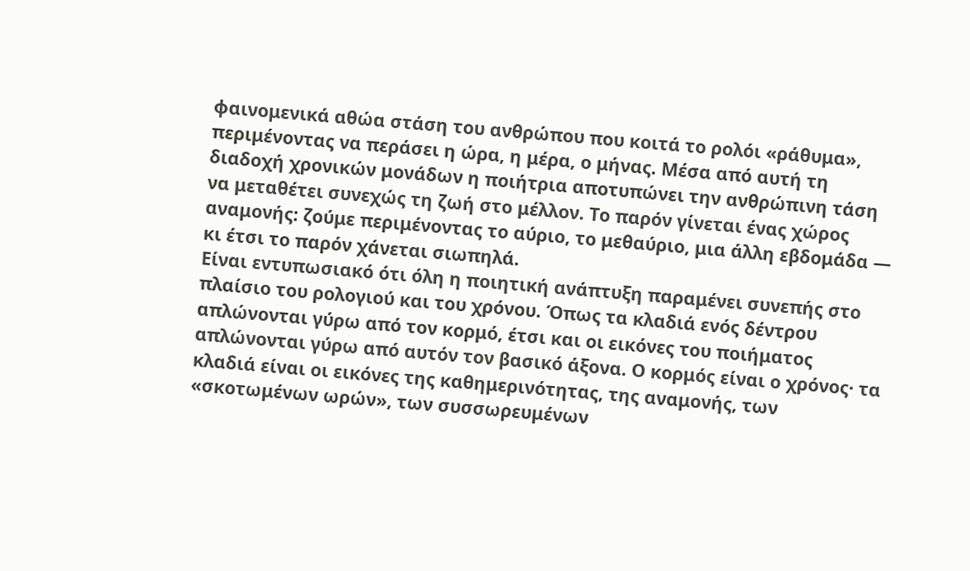φαινομενικά αθώα στάση του ανθρώπου που κοιτά το ρολόι «ράθυμα», περιμένοντας να περάσει η ώρα, η μέρα, ο μήνας. Μέσα από αυτή τη διαδοχή χρονικών μονάδων η ποιήτρια αποτυπώνει την ανθρώπινη τάση να μεταθέτει συνεχώς τη ζωή στο μέλλον. Το παρόν γίνεται ένας χώρος αναμονής: ζούμε περιμένοντας το αύριο, το μεθαύριο, μια άλλη εβδομάδα — κι έτσι το παρόν χάνεται σιωπηλά.
Είναι εντυπωσιακό ότι όλη η ποιητική ανάπτυξη παραμένει συνεπής στο πλαίσιο του ρολογιού και του χρόνου. Όπως τα κλαδιά ενός δέντρου απλώνονται γύρω από τον κορμό, έτσι και οι εικόνες του ποιήματος απλώνονται γύρω από αυτόν τον βασικό άξονα. Ο κορμός είναι ο χρόνος· τα κλαδιά είναι οι εικόνες της καθημερινότητας, της αναμονής, των «σκοτωμένων ωρών», των συσσωρευμένων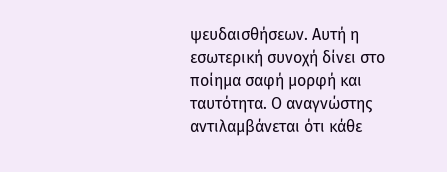ψευδαισθήσεων. Αυτή η εσωτερική συνοχή δίνει στο ποίημα σαφή μορφή και ταυτότητα. Ο αναγνώστης αντιλαμβάνεται ότι κάθε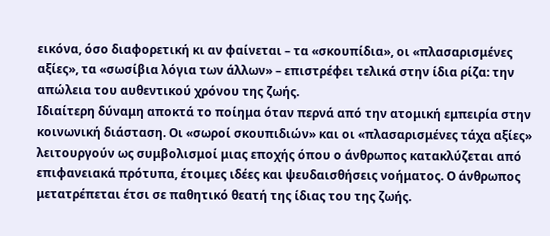εικόνα, όσο διαφορετική κι αν φαίνεται – τα «σκουπίδια», οι «πλασαρισμένες αξίες», τα «σωσίβια λόγια των άλλων» – επιστρέφει τελικά στην ίδια ρίζα: την απώλεια του αυθεντικού χρόνου της ζωής.
Ιδιαίτερη δύναμη αποκτά το ποίημα όταν περνά από την ατομική εμπειρία στην κοινωνική διάσταση. Οι «σωροί σκουπιδιών» και οι «πλασαρισμένες τάχα αξίες» λειτουργούν ως συμβολισμοί μιας εποχής όπου ο άνθρωπος κατακλύζεται από επιφανειακά πρότυπα, έτοιμες ιδέες και ψευδαισθήσεις νοήματος. Ο άνθρωπος μετατρέπεται έτσι σε παθητικό θεατή της ίδιας του της ζωής.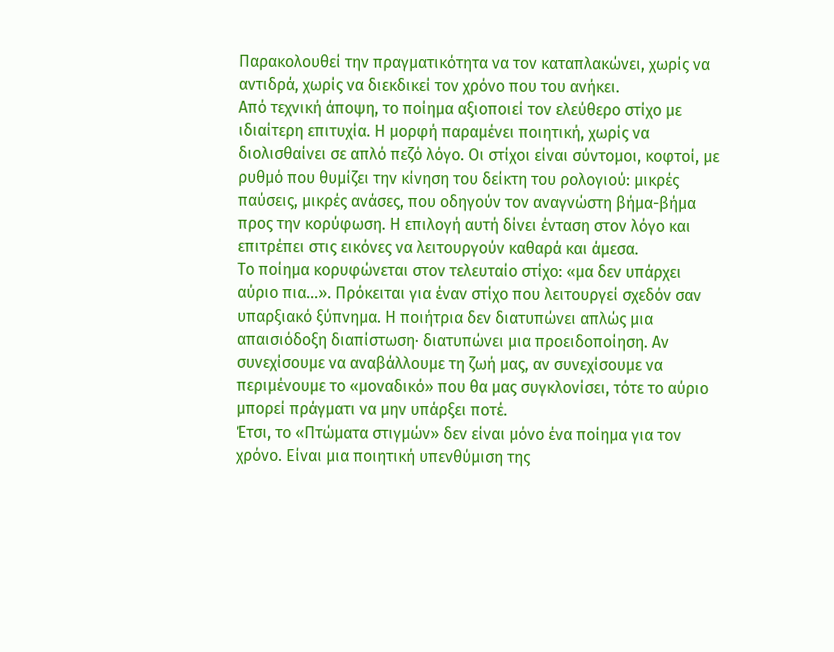Παρακολουθεί την πραγματικότητα να τον καταπλακώνει, χωρίς να αντιδρά, χωρίς να διεκδικεί τον χρόνο που του ανήκει.
Από τεχνική άποψη, το ποίημα αξιοποιεί τον ελεύθερο στίχο με ιδιαίτερη επιτυχία. Η μορφή παραμένει ποιητική, χωρίς να διολισθαίνει σε απλό πεζό λόγο. Οι στίχοι είναι σύντομοι, κοφτοί, με ρυθμό που θυμίζει την κίνηση του δείκτη του ρολογιού: μικρές παύσεις, μικρές ανάσες, που οδηγούν τον αναγνώστη βήμα-βήμα προς την κορύφωση. Η επιλογή αυτή δίνει ένταση στον λόγο και επιτρέπει στις εικόνες να λειτουργούν καθαρά και άμεσα.
Το ποίημα κορυφώνεται στον τελευταίο στίχο: «μα δεν υπάρχει αύριο πια…». Πρόκειται για έναν στίχο που λειτουργεί σχεδόν σαν υπαρξιακό ξύπνημα. Η ποιήτρια δεν διατυπώνει απλώς μια απαισιόδοξη διαπίστωση· διατυπώνει μια προειδοποίηση. Αν συνεχίσουμε να αναβάλλουμε τη ζωή μας, αν συνεχίσουμε να περιμένουμε το «μοναδικό» που θα μας συγκλονίσει, τότε το αύριο μπορεί πράγματι να μην υπάρξει ποτέ.
Έτσι, το «Πτώματα στιγμών» δεν είναι μόνο ένα ποίημα για τον χρόνο. Είναι μια ποιητική υπενθύμιση της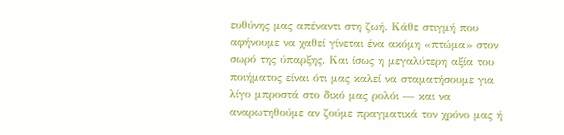ευθύνης μας απέναντι στη ζωή. Κάθε στιγμή που αφήνουμε να χαθεί γίνεται ένα ακόμη «πτώμα» στον σωρό της ύπαρξης. Και ίσως η μεγαλύτερη αξία του ποιήματος είναι ότι μας καλεί να σταματήσουμε για λίγο μπροστά στο δικό μας ρολόι — και να αναρωτηθούμε αν ζούμε πραγματικά τον χρόνο μας ή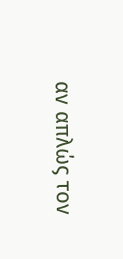αν απλώς τον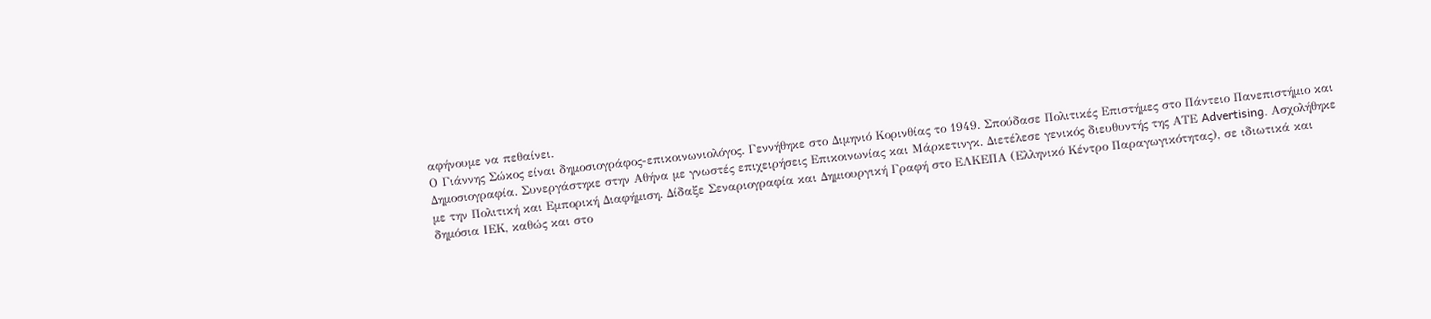αφήνουμε να πεθαίνει.
Ο Γιάννης Σώκος είναι δημοσιογράφος-επικοινωνιολόγος. Γεννήθηκε στο Διμηνιό Κορινθίας το 1949. Σπούδασε Πολιτικές Επιστήμες στο Πάντειο Πανεπιστήμιο και Δημοσιογραφία. Συνεργάστηκε στην Αθήνα με γνωστές επιχειρήσεις Επικοινωνίας και Μάρκετινγκ. Διετέλεσε γενικός διευθυντής της ΑΤΕ Advertising. Ασχολήθηκε με την Πολιτική και Εμπορική Διαφήμιση. Δίδαξε Σεναριογραφία και Δημιουργική Γραφή στο ΕΛΚΕΠΑ (Ελληνικό Κέντρο Παραγωγικότητας), σε ιδιωτικά και δημόσια ΙΕΚ, καθώς και στο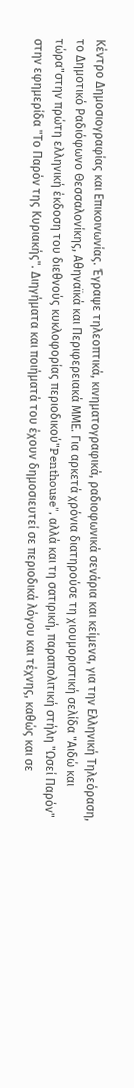Κέντρο Δημοσιογραφίας και Επικοινωνίας. Έγραψε τηλεοπτικά, κινηματογραφικά, ραδιοφωνικά σενάρια και κείμενα, για την Ελληνική Τηλεόραση, το Δημοτικό Ραδιόφωνο Θεσσαλονίκης, Αθηναϊκά και Περιφερειακά ΜΜΕ. Για αρκετά χρόνια διατηρούσε τη χιουμοριστική σελίδα "Αιδώ και τώρα"στην πρώτη ελληνική έκδοση του διεθνούς κυκλοφορίας περιοδικού"Penthouse", αλλά και τη σατιρική, παραπολιτική στήλη "Ωσεί Παρόν" στην εφημερίδα "Το Παρόν της Κυριακής". Διηγήματα και ποιήματά του έχουν δημοσιευτεί σε περιοδικά λόγου και τέχνης, καθώς και σε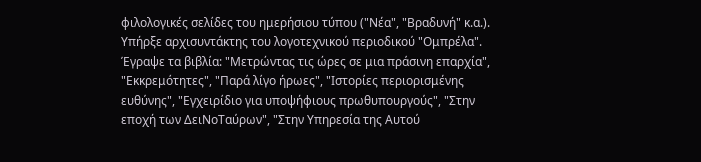φιλολογικές σελίδες του ημερήσιου τύπου ("Νέα", "Βραδυνή" κ.α.). Υπήρξε αρχισυντάκτης του λογοτεχνικού περιοδικού "Ομπρέλα". Έγραψε τα βιβλία: "Μετρώντας τις ώρες σε μια πράσινη επαρχία", "Εκκρεμότητες", "Παρά λίγο ήρωες", "Ιστορίες περιορισμένης ευθύνης", "Εγχειρίδιο για υποψήφιους πρωθυπουργούς", "Στην εποχή των ΔειΝοΤαύρων", "Στην Υπηρεσία της Αυτού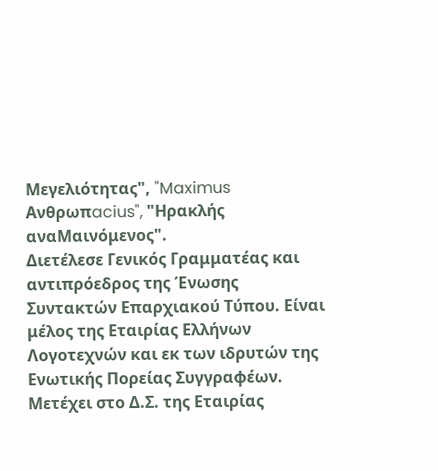Μεγελιότητας", "Maximus Ανθρωπacius", "Ηρακλής αναΜαινόμενος".
Διετέλεσε Γενικός Γραμματέας και αντιπρόεδρος της Ένωσης Συντακτών Επαρχιακού Τύπου. Είναι μέλος της Εταιρίας Ελλήνων Λογοτεχνών και εκ των ιδρυτών της Ενωτικής Πορείας Συγγραφέων. Μετέχει στο Δ.Σ. της Εταιρίας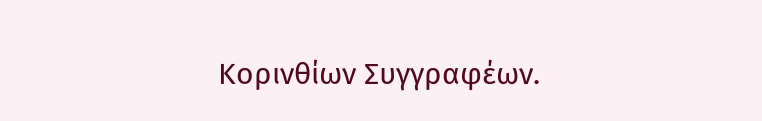Κορινθίων Συγγραφέων.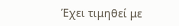Έχει τιμηθεί με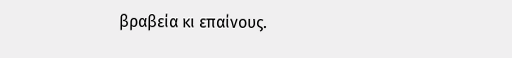βραβεία κι επαίνους.